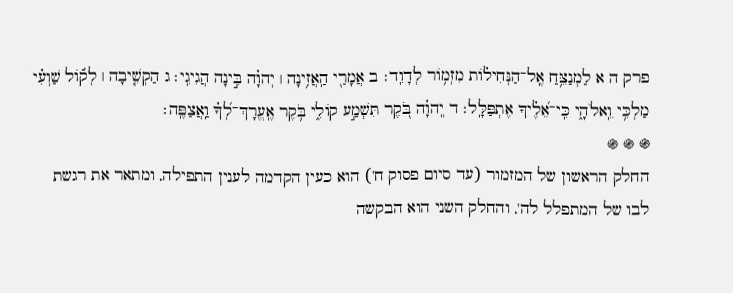פרק ה א לַמְנַצֵּ֥חַ אֶֽל־הַנְּחִיל֗וֹת מִזְמ֥וֹר לְדָוִֽד׃ ב אֲמָרַ֖י הַֽאֲזִ֥ינָה ׀ יְהוָ֗ה בִּ֣ינָה הֲגִיגִֽי׃ ג הַקְשִׁ֤יבָה ׀ לְק֬וֹל שַׁוְעִ֗י מַלְכִּ֥י וֵֽאלֹהָ֑י כִּֽי־אֵ֝לֶ֗יךָ אֶתְפַּלָּֽל׃ ד יְֽהוָ֗ה בֹּ֭קֶר תִּשְׁמַ֣ע קוֹלִ֑י בֹּ֥קֶר אֶֽעֱרָךְ־לְ֝ךָ֗ וַֽאֲצַפֶּֽה׃
֍ ֍ ֍
החלק הראשון של המזמור (עד סיום פסוק ח') הוא כעין הקדמה לענין התפילה, ומתאר את רגשת לבו של המתפלל לה', והחלק השני הוא הבקשה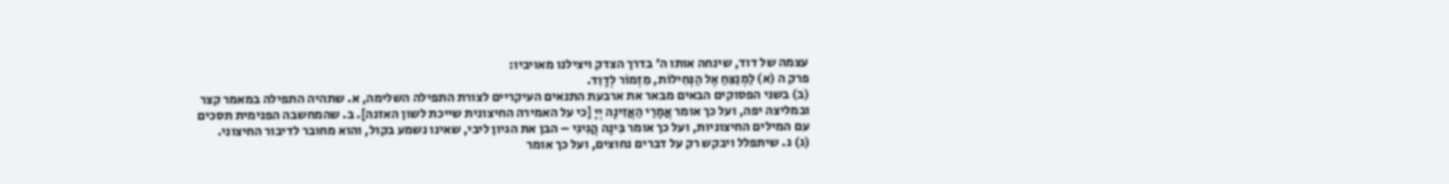עצמה של דוד, שינחה אותו ה' בדרך הצדק ויצילנו מאויביו:
פרק ה (א) לַמְנַצֵּחַ אֶל הַנְּחִילוֹת, מִזְמוֹר לְדָוִד.
(ב) בשני הפסוקים הבאים מבאר את ארבעת התנאים העיקריים לצורת התפילה השלימה, א. שתהיה התפילה במאמר קצר ובמליצה יפה, ועל כך אומר אֲמָרַי הַאֲזִינָה יְיָ [כי על האמירה החיצונית שייכת לשון האזנה]. ב. שהמחשבה הפנימית תסכים עם המילים החיצוניות, ועל כך אומר בִּינָה הֲגִיגִי – הבן את הגיון ליבי, שאינו נשמע בקול, והוא מחובר לדיבור החיצוני.
(ג) ג. שיתפלל ויבקש רק על דברים נחוצים, ועל כך אומר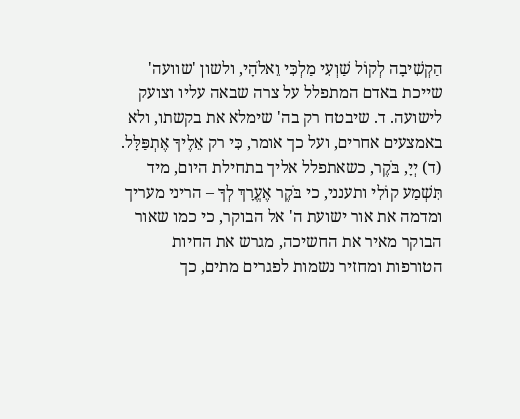הַקְשִׁיבָה לְקוֹל שַׁוְעִי מַלְכִּי וֵאלֹהָי, ולשון 'שוועה' שייכת באדם המתפלל על צרה שבאה עליו וצועק לישועה. ד. שיבטח רק בה' שימלא את בקשתו, ולא באמצעים אחרים, ועל כך אומר, כִּי רק אֵלֶיךָ אֶתְפַּלָּל.
(ד) יְיָ, בֹּקֶר, כשאתפלל אליך בתחילת היום, מיד תִּשְׁמַע קוֹלִי ותענני, כי בֹּקֶר אֶעֱרָךְ לְךָ – הריני מעריך ומדמה את אור ישועת ה' אל הבוקר, כי כמו שאור הבוקר מאיר את החשיכה, מגרש את החיות הטורפות ומחזיר נשמות לפגרים מתים, כך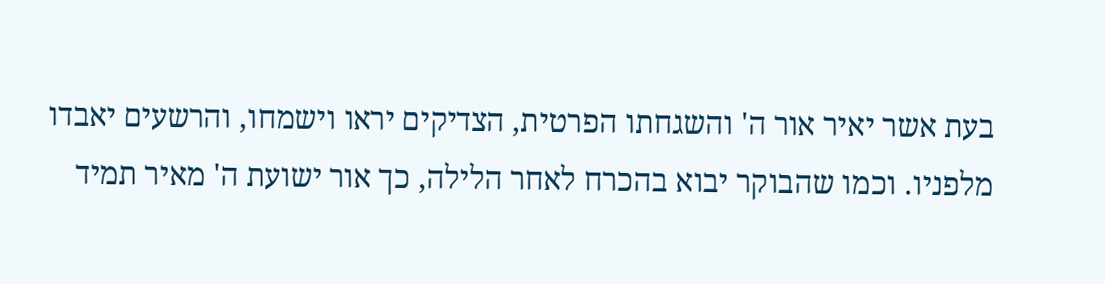בעת אשר יאיר אור ה' והשגחתו הפרטית, הצדיקים יראו וישמחו, והרשעים יאבדו מלפניו. וכמו שהבוקר יבוא בהכרח לאחר הלילה, כך אור ישועת ה' מאיר תמיד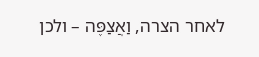לאחר הצרה, וַאֲצַפֶּה – ולכן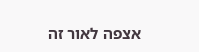אצפה לאור זה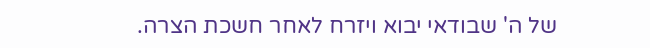של ה' שבודאי יבוא ויזרח לאחר חשכת הצרה.